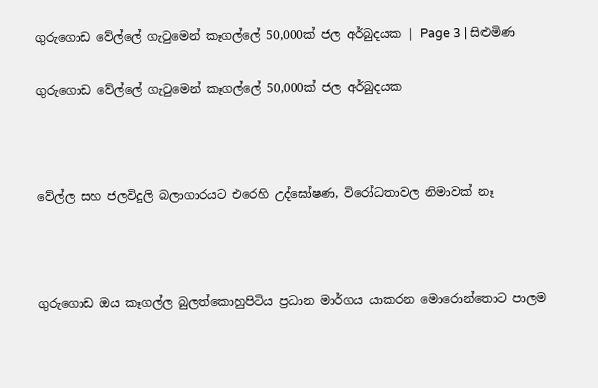ගුරුගොඩ වේල්ලේ ගැටුමෙන් කෑගල්ලේ 50,000ක් ජල අර්බුදයක | Page 3 | සිළුමිණ

ගුරුගොඩ වේල්ලේ ගැටුමෙන් කෑගල්ලේ 50,000ක් ජල අර්බුදයක



වේල්ල සහ ජලවිදුලි බලාගාරයට එරෙහි උද්ඝෝෂණ, විරෝධතාවල නිමාවක් නෑ



ගුරුගොඩ ඔය කෑගල්ල බුලත්කොහුපිටිය ප්‍රධාන මාර්ගය යාකරන මොරොන්තොට පාලම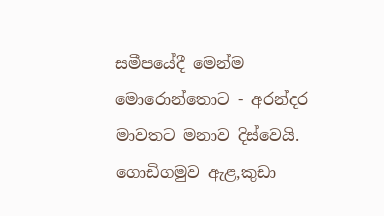සමීපයේදී මෙන්ම මොරොන්තොට - අරන්දර මාවතට මනාව දිස්වෙයි. ගොඩිගමුව ඇළ,කුඩා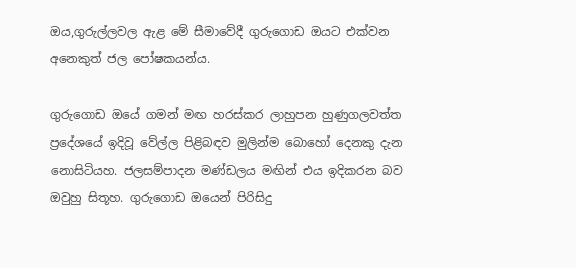ඔය,ගුරුල්ලවල ඇළ මේ සීමාවේදී ගුරුගොඩ ඔයට එක්වන අනෙකුත් ජල පෝෂකයන්ය.

ගුරුගොඩ ඔයේ ගමන් මඟ හරස්කර ලාහුපන හුණුගලවත්ත ප්‍රදේශයේ ඉදිවූ වේල්ල පිළිබඳව මුලින්ම බොහෝ දෙනකු දැන නොසිටියහ. ජලසම්පාදන මණ්ඩලය මඟින් එය ඉදිකරන බව ඔවුහු සිතූහ. ගුරුගොඩ ඔයෙන් පිරිසිදු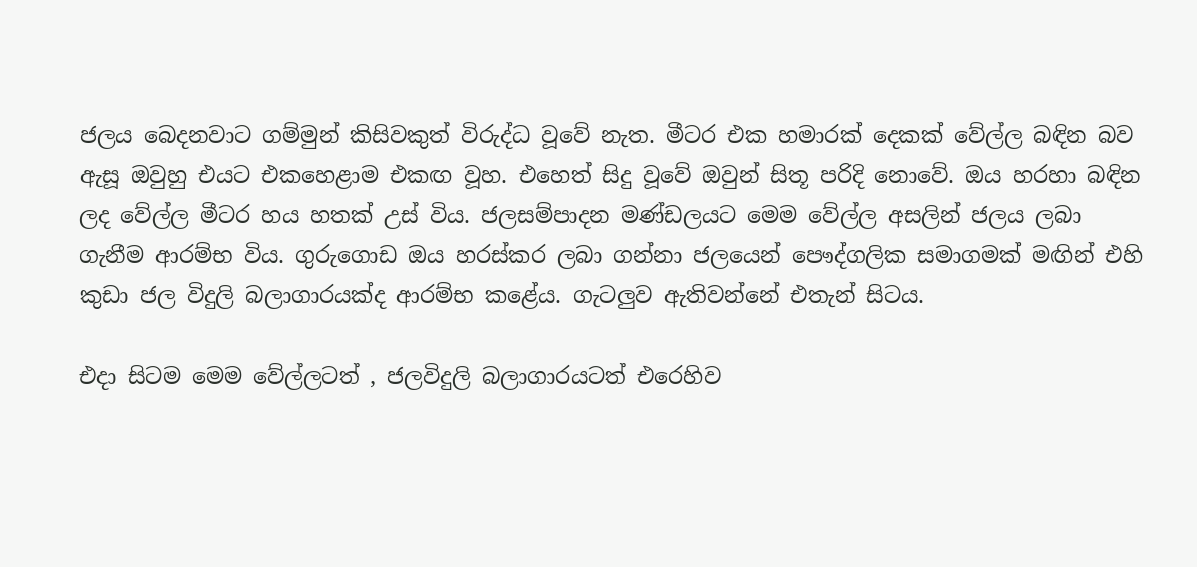ජලය බෙදනවාට ගම්මුන් කිසිවකුත් විරුද්ධ වූවේ නැත. මීටර එක හමාරක් දෙකක් වේල්ල බඳින බව ඇසූ ඔවුහු එයට එකහෙළාම එකඟ වූහ. එහෙත් සිදු වූවේ ඔවුන් සිතූ පරිදි නොවේ. ඔය හරහා බඳින ලද වේල්ල මීටර හය හතක් උස් විය. ජලසම්පාදන මණ්ඩලයට මෙම වේල්ල අසලින් ජලය ලබා ගැනීම ආරම්භ විය. ගුරුගොඩ ඔය හරස්කර ලබා ගන්නා ජලයෙන් පෞද්ගලික සමාගමක් මඟින් එහි කුඩා ජල විදුලි බලාගාරයක්ද ආරම්භ කළේය. ගැටලුව ඇතිවන්නේ එතැන් සිටය.

එදා සිටම මෙම වේල්ලටත් , ජලවිදුලි බලාගාරයටත් එරෙහිව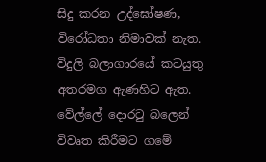සිදු කරන උද්ඝෝෂණ, විරෝධතා නිමාවක් නැත. විදුලි බලාගාරයේ කටයුතු අතරමග ඇණහිට ඇත. වේල්ලේ දොරටු බලෙන් විවෘත කිරීමට ගමේ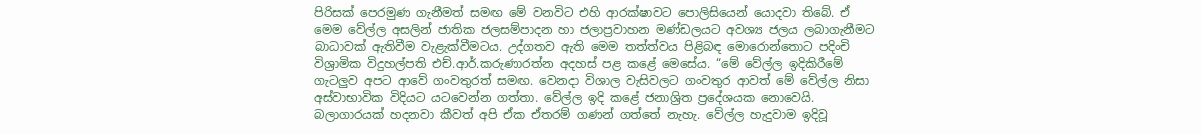පිරිසක් පෙරමුණ ගැනීමත් සමඟ මේ වනවිට එහි ආරක්ෂාවට පොලිසියෙන් යොදවා තිබේ. ඒ මෙම වේල්ල අසලින් ජාතික ජලසම්පාදන හා ජලාප්‍රවාහන මණ්ඩලයට අවශ්‍ය ජලය ලබාගැනීමට බාධාවක් ඇතිවීම වැළැක්වීමටය. උද්ගතව ඇති මෙම තත්ත්වය පිළිබඳ මොරොන්තොට පදිංචි විශ්‍රාමික විදුහල්පති එච්.ආර්.කරුණාරත්න අදහස් පළ කළේ මෙසේය. “මේ වේල්ල ඉදිකිරීමේ ගැටලුව අපට ආවේ ගංවතුරත් සමඟ. වෙනදා විශාල වැසිවලට ගංවතුර ආවත් මේ වේල්ල නිසා අස්වාභාවික විදියට යටවෙන්න ගත්තා. වේල්ල ඉදි කළේ ජනාශ්‍රිත ප්‍රදේශයක නොවෙයි. බලාගාරයක් හදනවා කීවත් අපි ඒක ඒතරම් ගණන් ගත්තේ නැහැ. වේල්ල හැදුවාම ඉදිවූ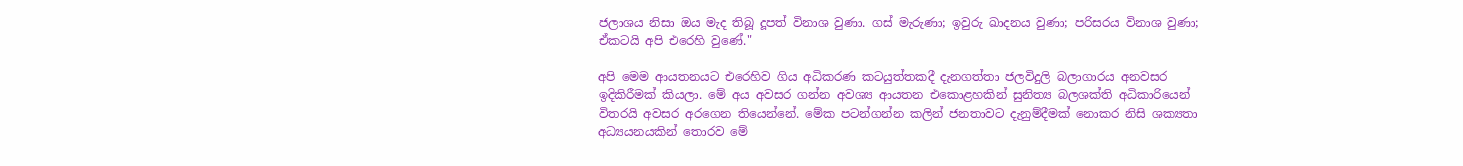ජලාශය නිසා ඔය මැද තිබූ දූපත් විනාශ වුණා. ගස් මැරුණා; ඉවුරු ඛාදනය වුණා; පරිසරය විනාශ වුණා; ඒකටයි අපි එරෙහි වුණේ."

අපි මෙම ආයතනයට එරෙහිව ගිය අධිකරණ කටයුත්තකදී දැනගත්තා ජලවිදුලි බලාගාරය අනවසර ඉදිකිරීමක් කියලා. මේ අය අවසර ගන්න අවශ්‍ය ආයතන එකොළහකින් සුනිත්‍ය බලශක්ති අධිකාරියෙන් විතරයි අවසර අරගෙන තියෙන්නේ. මේක පටන්ගන්න කලින් ජනතාවට දැනුම්දීමක් නොකර නිසි ශක්‍යතා අධ්‍යයනයකින් තොරව මේ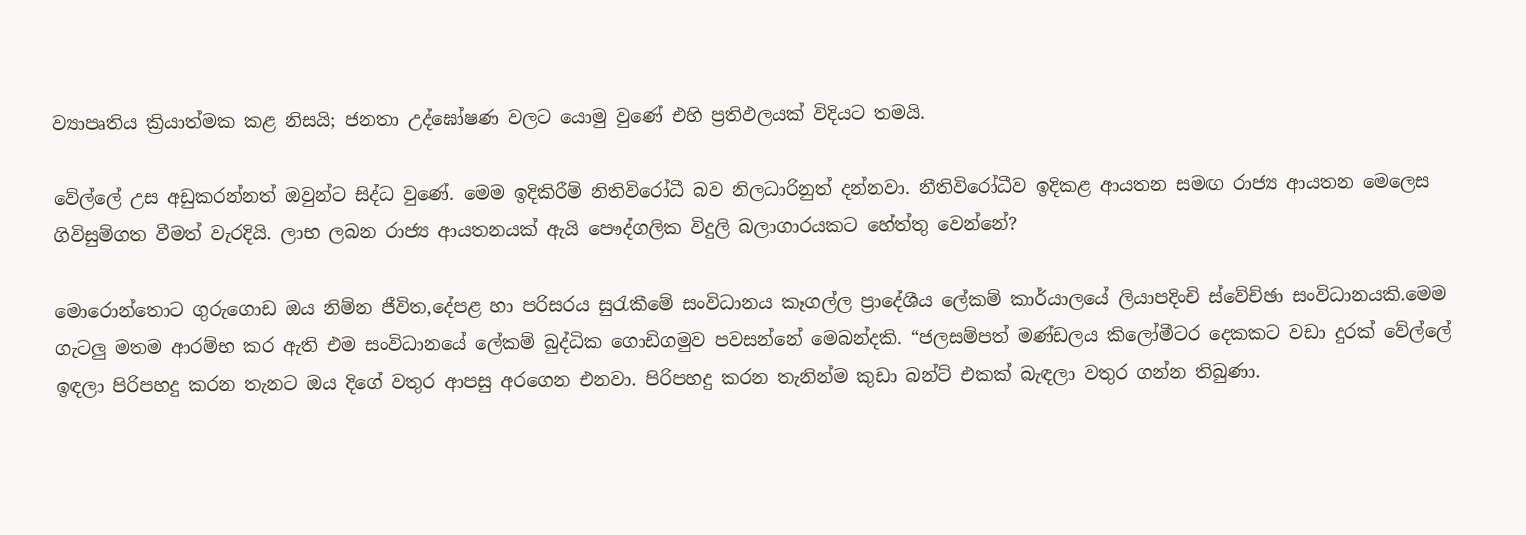ව්‍යාපෘතිය ක්‍රියාත්මක කළ නිසයි; ජනතා උද්ඝෝෂණ වලට යොමු වුණේ එහි ප්‍රතිඵලයක් විදියට තමයි.

වේල්ලේ උස අඩුකරන්නත් ඔවුන්ට සිද්ධ වුණේ. මෙම ඉදිකිරීම් නිතිවිරෝධී බව නිලධාරිනුත් දන්නවා. නීතිවිරෝධීව ඉදිකළ ආයතන සමඟ රාජ්‍ය ආයතන මෙලෙස ගිවිසුම්ගත වීමත් වැරදියි. ලාභ ලබන රාජ්‍ය ආයතනයක් ඇයි පෞද්ගලික විදුලි බලාගාරයකට හේත්තු වෙන්නේ?

මොරොන්තොට ගුරුගොඩ ඔය නිම්න ජීවිත,දේපළ හා පරිසරය සුරැකීමේ සංවිධානය කෑගල්ල ප්‍රාදේශීය ලේකම් කාර්යාලයේ ලියාපදිංචි ස්වේච්ඡා සංවිධානයකි.මෙම ගැටලු මතම ආරම්භ කර ඇති එම සංවිධානයේ ලේකම් බුද්ධික ගොඩිගමුව පවසන්නේ මෙබන්දකි. “ජලසම්පත් මණ්ඩලය කිලෝමීටර දෙකකට වඩා දුරක් වේල්ලේ ඉඳලා පිරිපහදු කරන තැනට ඔය දිගේ වතුර ආපසු අරගෙන එනවා. පිරිපහදු කරන තැනින්ම කුඩා බන්ට් එකක් බැඳලා වතුර ගන්න තිබුණා.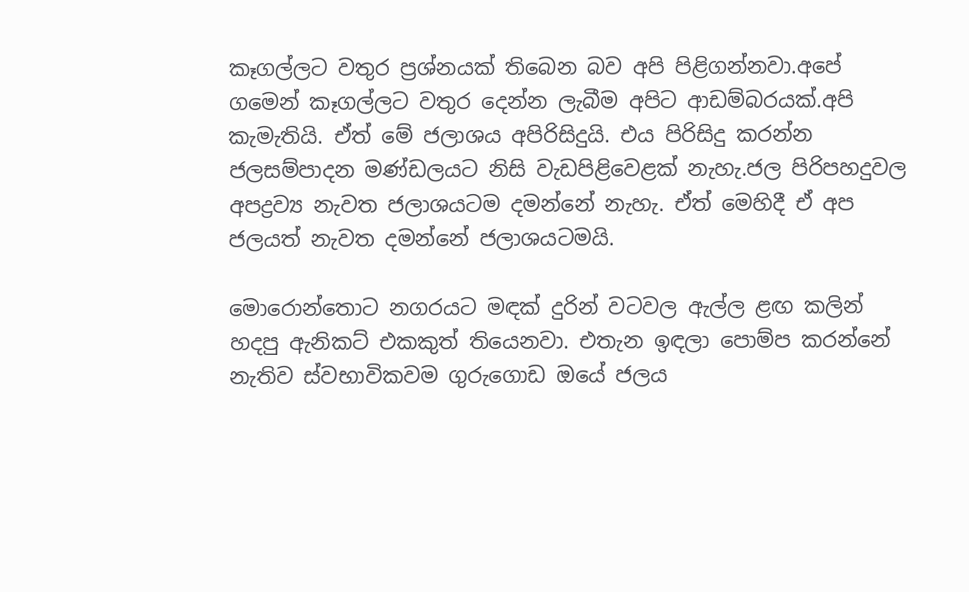කෑගල්ලට වතුර ප්‍රශ්නයක් තිබෙන බව අපි පිළිගන්නවා.අපේ ගමෙන් කෑගල්ලට වතුර දෙන්න ලැබීම අපිට ආඩම්බරයක්.අපි කැමැතියි. ඒත් මේ ජලාශය අපිරිසිදුයි. එය පිරිසිදු කරන්න ජලසම්පාදන මණ්ඩලයට නිසි වැඩපිළිවෙළක් නැහැ.ජල පිරිපහදුවල අපද්‍රව්‍ය නැවත ජලාශයටම දමන්නේ නැහැ. ඒත් මෙහිදී ඒ අප ජලයත් නැවත දමන්නේ ජලාශයටමයි.

මොරොන්තොට නගරයට මඳක් දුරින් වටවල ඇල්ල ළඟ කලින් හදපු ඇනිකට් එකකුත් තියෙනවා. එතැන ඉඳලා පොම්ප කරන්නේ නැතිව ස්වභාවිකවම ගුරුගොඩ ඔයේ ජලය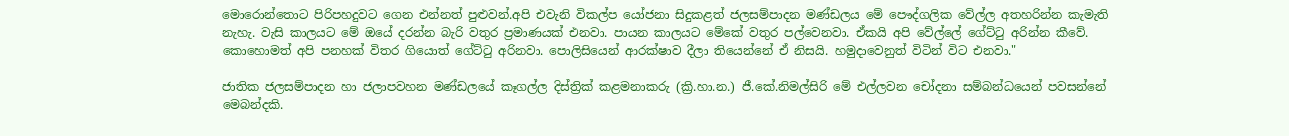මොරොන්තොට පිරිපහදුවට ගෙන එන්නත් පුළුවන්.අපි එවැනි විකල්ප යෝජනා සිදුකළත් ජලසම්පාදන මණ්ඩලය මේ පෞද්ගලික වේල්ල අතහරින්න කැමැති නැහැ. වැසි කාලයට මේ ඔයේ දරන්න බැරි වතුර ප්‍රමාණයක් එනවා. පායන කාලයට මේකේ වතුර පල්වෙනවා. ඒකයි අපි වේල්ලේ ගේට්ටු අරින්න කීවේ. කොහොමත් අපි පනහක් විතර ගියොත් ගේට්ටු අරිනවා. පොලිසියෙන් ආරක්ෂාව දීලා තියෙන්නේ ඒ නිසයි. හමුදාවෙනුත් විටින් විට එනවා."

ජාතික ජලසම්පාදන හා ජලාපවහන මණ්ඩලයේ කෑගල්ල දිස්ත්‍රික් කළමනාකරු (ක්‍රි.හා.න.) ජී.කේ.නිමල්සිරි මේ එල්ලවන චෝදනා සම්බන්ධයෙන් පවසන්නේ මෙබන්දකි.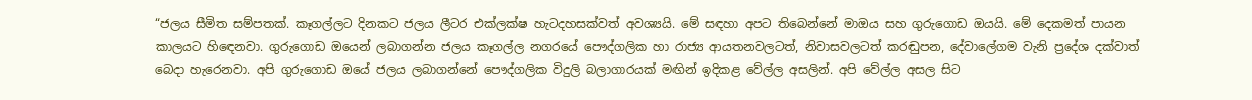“ජලය සීමිත සම්පතක්. කෑගල්ලට දිනකට ජලය ලීටර එක්ලක්ෂ හැටදහසක්වත් අවශ්‍යයි. මේ සඳහා අපට තිබෙන්නේ මාඔය සහ ගුරුගොඩ ඔයයි. මේ දෙකමත් පායන කාලයට හිඳෙනවා. ගුරුගොඩ ඔයෙන් ලබාගන්න ජලය කෑගල්ල නගරයේ පෞද්ගලික හා රාජ්‍ය ආයතනවලටත්, නිවාසවලටත් කරඬුපන, දේවාලේගම වැනි ප්‍රදේශ දක්වාත් බෙදා හැරෙනවා. අපි ගුරුගොඩ ඔයේ ජලය ලබාගන්නේ පෞද්ගලික විදුලි බලාගාරයක් මඟින් ඉදිකළ වේල්ල අසලින්. අපි වේල්ල අසල සිට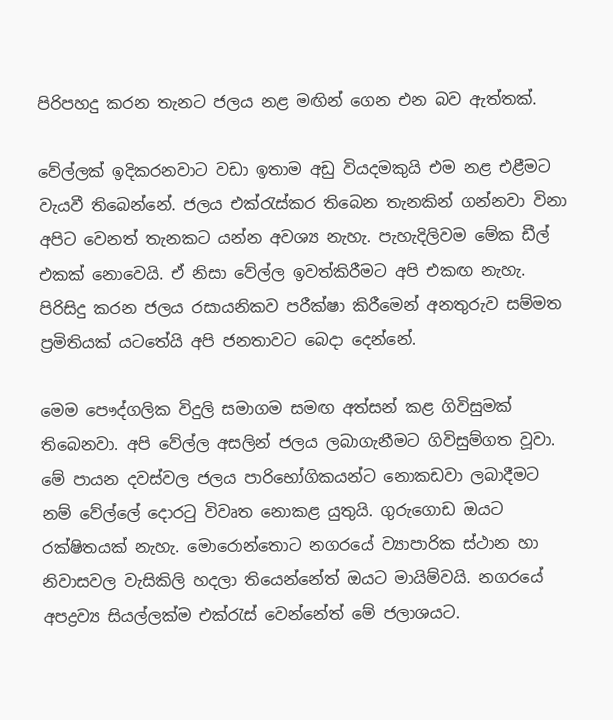පිරිපහදු කරන තැනට ජලය නළ මඟින් ගෙන එන බව ඇත්තක්.

වේල්ලක් ඉදිකරනවාට වඩා ඉතාම අඩු වියදමකුයි එම නළ එළීමට වැයවී තිබෙන්නේ. ජලය එක්රැස්කර තිබෙන තැනකින් ගන්නවා විනා අපිට වෙනත් තැනකට යන්න අවශ්‍ය නැහැ. පැහැදිලිවම මේක ඩීල් එකක් නොවෙයි. ඒ නිසා වේල්ල ඉවත්කිරීමට අපි එකඟ නැහැ. පිරිසිදු කරන ජලය රසායනිකව පරීක්ෂා කිරීමෙන් අනතුරුව සම්මත ප්‍රමිතියක් යටතේයි අපි ජනතාවට බෙදා දෙන්නේ.

මෙම පෞද්ගලික විදුලි සමාගම සමඟ අත්සන් කළ ගිවිසුමක් තිබෙනවා. අපි වේල්ල අසලින් ජලය ලබාගැනීමට ගිවිසුම්ගත වූවා. මේ පායන දවස්වල ජලය පාරිභෝගිකයන්ට නොකඩවා ලබාදීමට නම් වේල්ලේ දොරටු විවෘත නොකළ යුතුයි. ගුරුගොඩ ඔයට රක්ෂිතයක් නැහැ. මොරොන්තොට නගරයේ ව්‍යාපාරික ස්ථාන හා නිවාසවල වැසිකිලි හදලා තියෙන්නේත් ඔයට මායිම්වයි. නගරයේ අපද්‍රව්‍ය සියල්ලක්ම එක්රැස් වෙන්නේත් මේ ජලාශයට.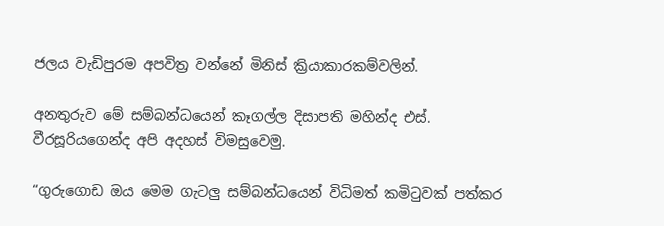ජලය වැඩිපුරම අපවිත්‍ර වන්නේ මිනිස් ක්‍රියාකාරකම්වලින්.

අනතුරුව මේ සම්බන්ධයෙන් කෑගල්ල දිසාපති මහින්ද එස්. වීරසූරියගෙන්ද අපි අදහස් විමසුවෙමු.

“ගුරුගොඩ ඔය මෙම ගැටලු සම්බන්ධයෙන් විධිමත් කමිටුවක් පත්කර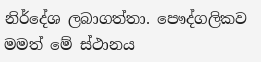නිර්දේශ ලබාගත්තා. පෞද්ගලිකව මමත් මේ ස්ථානය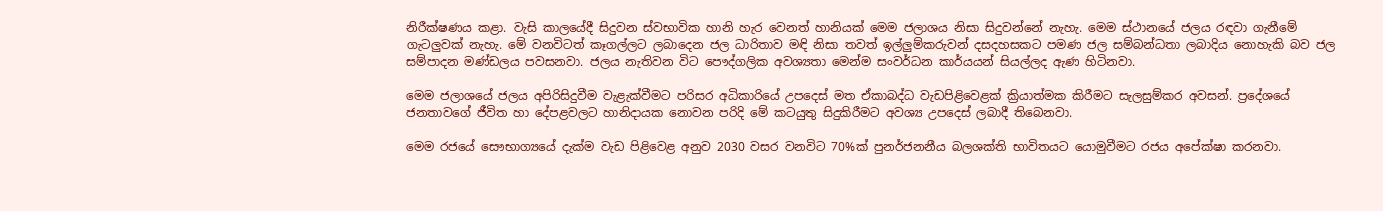නිරීක්ෂණය කළා. වැසි කාලයේදී සිදුවන ස්වභාවික හානි හැර වෙනත් හානියක් මෙම ජලාශය නිසා සිදුවන්නේ නැහැ. මෙම ස්ථානයේ ජලය රඳවා ගැනීමේ ගැටලුවක් නැහැ. මේ වනවිටත් කෑගල්ලට ලබාදෙන ජල ධාරිතාව මඳි නිසා තවත් ඉල්ලුම්කරුවන් දසදහසකට පමණ ජල සම්බන්ධතා ලබාදිය නොහැකි බව ජල සම්පාදන මණ්ඩලය පවසනවා. ජලය නැතිවන විට පෞද්ගලික අවශ්‍යතා මෙන්ම සංවර්ධන කාර්යයන් සියල්ලද ඇණ හිටිනවා.

මෙම ජලාශයේ ජලය අපිරිසිදුවීම වැළැක්වීමට පරිසර අධිකාරියේ උපදෙස් මත ඒකාබද්ධ වැඩපිළිවෙළක් ක්‍රියාත්මක කිරීමට සැලසුම්කර අවසන්. ප්‍රදේශයේ ජනතාවගේ ජීවිත හා දේපළවලට හානිදායක නොවන පරිදි මේ කටයුතු සිදුකිරීමට අවශ්‍ය උපදෙස් ලබාදී තිබෙනවා.

මෙම රජයේ සෞභාග්‍යයේ දැක්ම වැඩ පිළිවෙළ අනුව 2030 වසර වනවිට 70%ක් පුනර්ජනනීය බලශක්ති භාවිතයට යොමුවීමට රජය අපේක්ෂා කරනවා.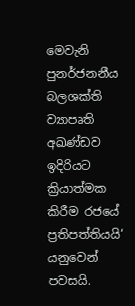මෙවැනි පුනර්ජනනීය බලශක්ති ව්‍යාපෘති අඛණ්ඩව ඉදිරියට ක්‍රියාත්මක කිරීම රජයේ ප්‍රතිපත්තියයි‘ යනුවෙන් පවසයි.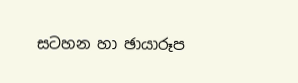සටහන හා ඡායාරූප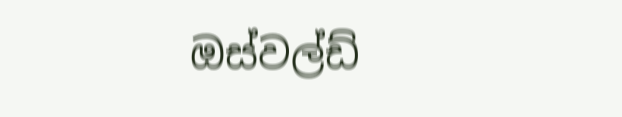ඔස්වල්ඩ්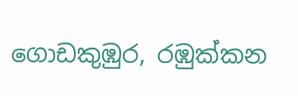ගොඩකුඹුර, රඹුක්කන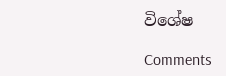විශේෂ

Comments